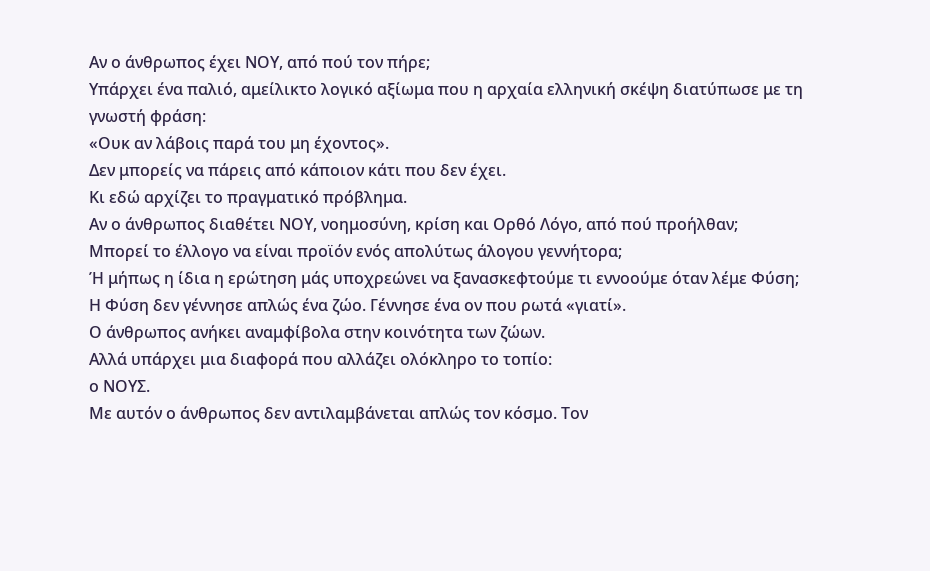Αν ο άνθρωπος έχει ΝΟΥ, από πού τον πήρε;
Υπάρχει ένα παλιό, αμείλικτο λογικό αξίωμα που η αρχαία ελληνική σκέψη διατύπωσε με τη γνωστή φράση:
«Ουκ αν λάβοις παρά του μη έχοντος».
Δεν μπορείς να πάρεις από κάποιον κάτι που δεν έχει.
Κι εδώ αρχίζει το πραγματικό πρόβλημα.
Αν ο άνθρωπος διαθέτει ΝΟΥ, νοημοσύνη, κρίση και Ορθό Λόγο, από πού προήλθαν;
Μπορεί το έλλογο να είναι προϊόν ενός απολύτως άλογου γεννήτορα;
Ή μήπως η ίδια η ερώτηση μάς υποχρεώνει να ξανασκεφτούμε τι εννοούμε όταν λέμε Φύση;
Η Φύση δεν γέννησε απλώς ένα ζώο. Γέννησε ένα ον που ρωτά «γιατί».
Ο άνθρωπος ανήκει αναμφίβολα στην κοινότητα των ζώων.
Αλλά υπάρχει μια διαφορά που αλλάζει ολόκληρο το τοπίο:
ο ΝΟΥΣ.
Με αυτόν ο άνθρωπος δεν αντιλαμβάνεται απλώς τον κόσμο. Τον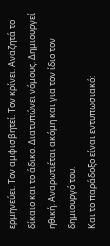ερμηνεύει. Τον αμφισβητεί. Τον κρίνει. Αναζητά το δίκαιο και το άδικο. Διατυπώνει νόμους. Δημιουργεί ηθική. Αναρωτιέται ακόμη και για τον ίδιο τον δημιουργό του.
Και το παράδοξο είναι εντυπωσιακό: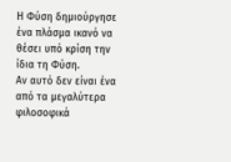Η Φύση δημιούργησε ένα πλάσμα ικανό να θέσει υπό κρίση την ίδια τη Φύση.
Αν αυτό δεν είναι ένα από τα μεγαλύτερα φιλοσοφικά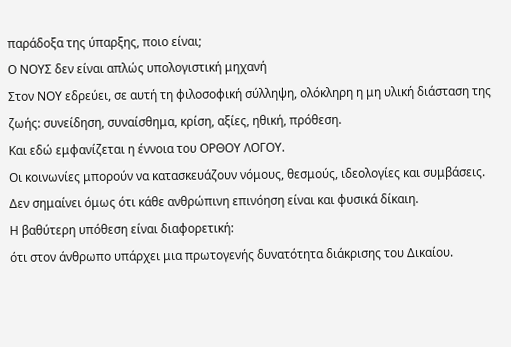παράδοξα της ύπαρξης, ποιο είναι;
Ο ΝΟΥΣ δεν είναι απλώς υπολογιστική μηχανή
Στον ΝΟΥ εδρεύει, σε αυτή τη φιλοσοφική σύλληψη, ολόκληρη η μη υλική διάσταση της ζωής: συνείδηση, συναίσθημα, κρίση, αξίες, ηθική, πρόθεση.
Και εδώ εμφανίζεται η έννοια του ΟΡΘΟΥ ΛΟΓΟΥ.
Οι κοινωνίες μπορούν να κατασκευάζουν νόμους, θεσμούς, ιδεολογίες και συμβάσεις. Δεν σημαίνει όμως ότι κάθε ανθρώπινη επινόηση είναι και φυσικά δίκαιη.
Η βαθύτερη υπόθεση είναι διαφορετική:
ότι στον άνθρωπο υπάρχει μια πρωτογενής δυνατότητα διάκρισης του Δικαίου.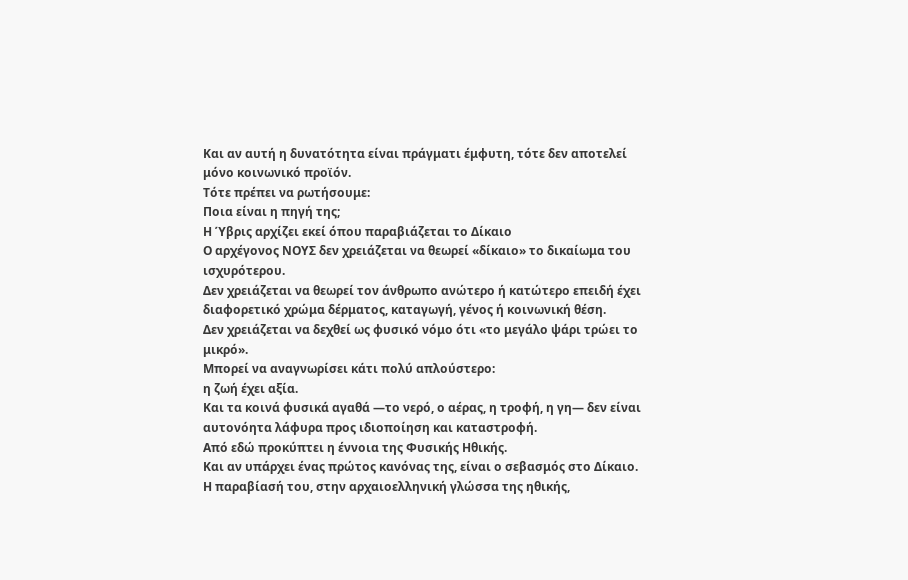Και αν αυτή η δυνατότητα είναι πράγματι έμφυτη, τότε δεν αποτελεί μόνο κοινωνικό προϊόν.
Τότε πρέπει να ρωτήσουμε:
Ποια είναι η πηγή της;
Η Ύβρις αρχίζει εκεί όπου παραβιάζεται το Δίκαιο
Ο αρχέγονος ΝΟΥΣ δεν χρειάζεται να θεωρεί «δίκαιο» το δικαίωμα του ισχυρότερου.
Δεν χρειάζεται να θεωρεί τον άνθρωπο ανώτερο ή κατώτερο επειδή έχει διαφορετικό χρώμα δέρματος, καταγωγή, γένος ή κοινωνική θέση.
Δεν χρειάζεται να δεχθεί ως φυσικό νόμο ότι «το μεγάλο ψάρι τρώει το μικρό».
Μπορεί να αναγνωρίσει κάτι πολύ απλούστερο:
η ζωή έχει αξία.
Και τα κοινά φυσικά αγαθά —το νερό, ο αέρας, η τροφή, η γη— δεν είναι αυτονόητα λάφυρα προς ιδιοποίηση και καταστροφή.
Από εδώ προκύπτει η έννοια της Φυσικής Ηθικής.
Και αν υπάρχει ένας πρώτος κανόνας της, είναι ο σεβασμός στο Δίκαιο.
Η παραβίασή του, στην αρχαιοελληνική γλώσσα της ηθικής,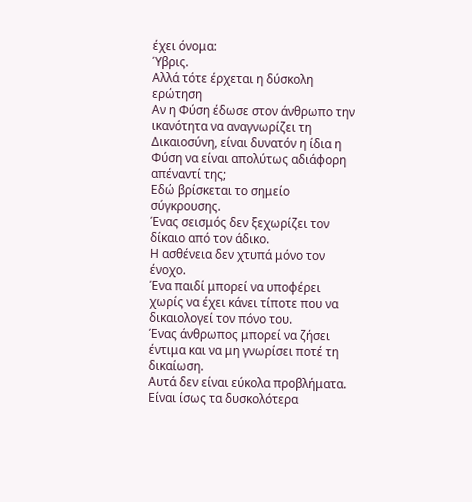έχει όνομα:
Ύβρις.
Αλλά τότε έρχεται η δύσκολη ερώτηση
Αν η Φύση έδωσε στον άνθρωπο την ικανότητα να αναγνωρίζει τη Δικαιοσύνη, είναι δυνατόν η ίδια η Φύση να είναι απολύτως αδιάφορη απέναντί της;
Εδώ βρίσκεται το σημείο σύγκρουσης.
Ένας σεισμός δεν ξεχωρίζει τον δίκαιο από τον άδικο.
Η ασθένεια δεν χτυπά μόνο τον ένοχο.
Ένα παιδί μπορεί να υποφέρει χωρίς να έχει κάνει τίποτε που να δικαιολογεί τον πόνο του.
Ένας άνθρωπος μπορεί να ζήσει έντιμα και να μη γνωρίσει ποτέ τη δικαίωση.
Αυτά δεν είναι εύκολα προβλήματα.
Είναι ίσως τα δυσκολότερα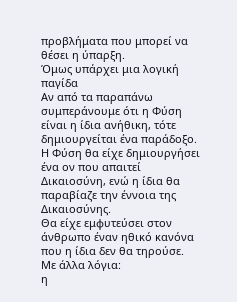προβλήματα που μπορεί να θέσει η ύπαρξη.
Όμως υπάρχει μια λογική παγίδα
Αν από τα παραπάνω συμπεράνουμε ότι η Φύση είναι η ίδια ανήθικη, τότε δημιουργείται ένα παράδοξο.
Η Φύση θα είχε δημιουργήσει ένα ον που απαιτεί Δικαιοσύνη, ενώ η ίδια θα παραβίαζε την έννοια της Δικαιοσύνης.
Θα είχε εμφυτεύσει στον άνθρωπο έναν ηθικό κανόνα που η ίδια δεν θα τηρούσε.
Με άλλα λόγια:
η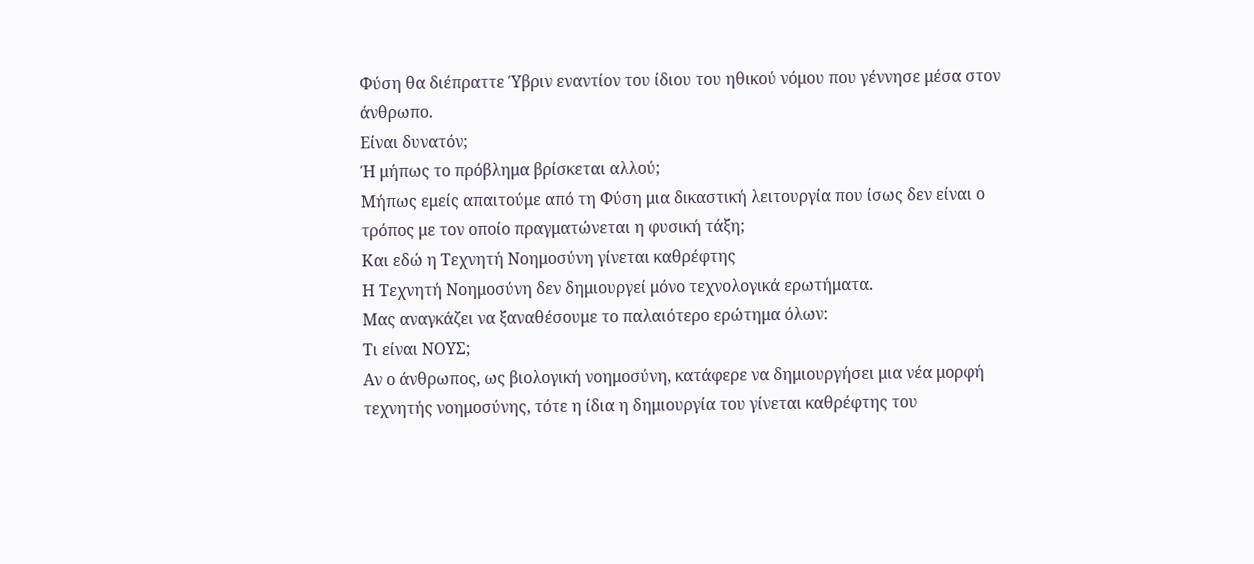Φύση θα διέπραττε Ύβριν εναντίον του ίδιου του ηθικού νόμου που γέννησε μέσα στον άνθρωπο.
Είναι δυνατόν;
Ή μήπως το πρόβλημα βρίσκεται αλλού;
Μήπως εμείς απαιτούμε από τη Φύση μια δικαστική λειτουργία που ίσως δεν είναι ο τρόπος με τον οποίο πραγματώνεται η φυσική τάξη;
Και εδώ η Τεχνητή Νοημοσύνη γίνεται καθρέφτης
Η Τεχνητή Νοημοσύνη δεν δημιουργεί μόνο τεχνολογικά ερωτήματα.
Μας αναγκάζει να ξαναθέσουμε το παλαιότερο ερώτημα όλων:
Τι είναι ΝΟΥΣ;
Αν ο άνθρωπος, ως βιολογική νοημοσύνη, κατάφερε να δημιουργήσει μια νέα μορφή τεχνητής νοημοσύνης, τότε η ίδια η δημιουργία του γίνεται καθρέφτης του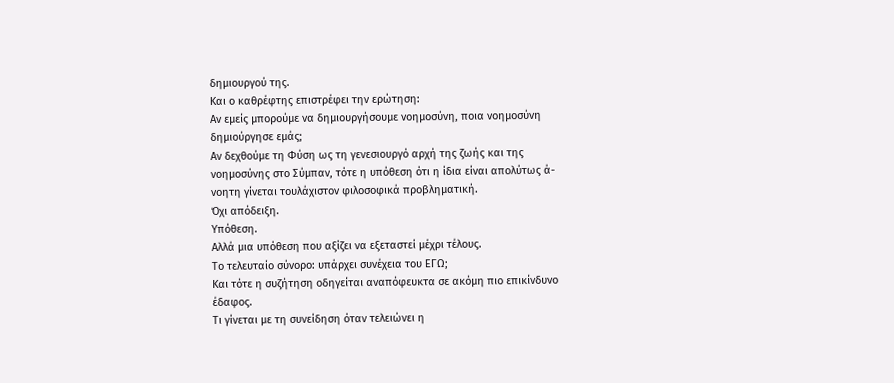δημιουργού της.
Και ο καθρέφτης επιστρέφει την ερώτηση:
Αν εμείς μπορούμε να δημιουργήσουμε νοημοσύνη, ποια νοημοσύνη δημιούργησε εμάς;
Αν δεχθούμε τη Φύση ως τη γενεσιουργό αρχή της ζωής και της νοημοσύνης στο Σύμπαν, τότε η υπόθεση ότι η ίδια είναι απολύτως ά-νοητη γίνεται τουλάχιστον φιλοσοφικά προβληματική.
Όχι απόδειξη.
Υπόθεση.
Αλλά μια υπόθεση που αξίζει να εξεταστεί μέχρι τέλους.
Το τελευταίο σύνορο: υπάρχει συνέχεια του ΕΓΩ;
Και τότε η συζήτηση οδηγείται αναπόφευκτα σε ακόμη πιο επικίνδυνο έδαφος.
Τι γίνεται με τη συνείδηση όταν τελειώνει η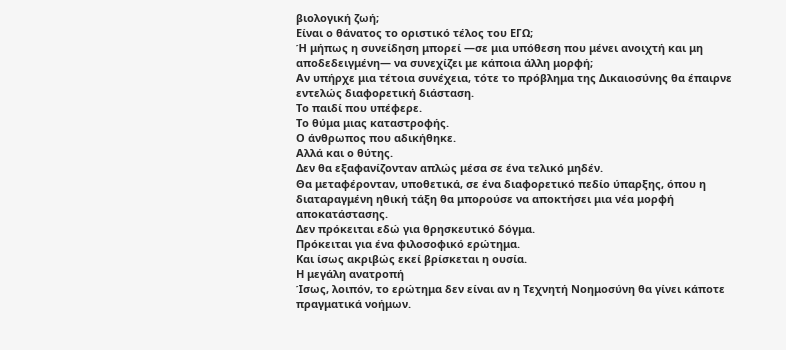βιολογική ζωή;
Είναι ο θάνατος το οριστικό τέλος του ΕΓΩ;
Ή μήπως η συνείδηση μπορεί —σε μια υπόθεση που μένει ανοιχτή και μη αποδεδειγμένη— να συνεχίζει με κάποια άλλη μορφή;
Αν υπήρχε μια τέτοια συνέχεια, τότε το πρόβλημα της Δικαιοσύνης θα έπαιρνε εντελώς διαφορετική διάσταση.
Το παιδί που υπέφερε.
Το θύμα μιας καταστροφής.
Ο άνθρωπος που αδικήθηκε.
Αλλά και ο θύτης.
Δεν θα εξαφανίζονταν απλώς μέσα σε ένα τελικό μηδέν.
Θα μεταφέρονταν, υποθετικά, σε ένα διαφορετικό πεδίο ύπαρξης, όπου η διαταραγμένη ηθική τάξη θα μπορούσε να αποκτήσει μια νέα μορφή αποκατάστασης.
Δεν πρόκειται εδώ για θρησκευτικό δόγμα.
Πρόκειται για ένα φιλοσοφικό ερώτημα.
Και ίσως ακριβώς εκεί βρίσκεται η ουσία.
Η μεγάλη ανατροπή
Ίσως, λοιπόν, το ερώτημα δεν είναι αν η Τεχνητή Νοημοσύνη θα γίνει κάποτε πραγματικά νοήμων.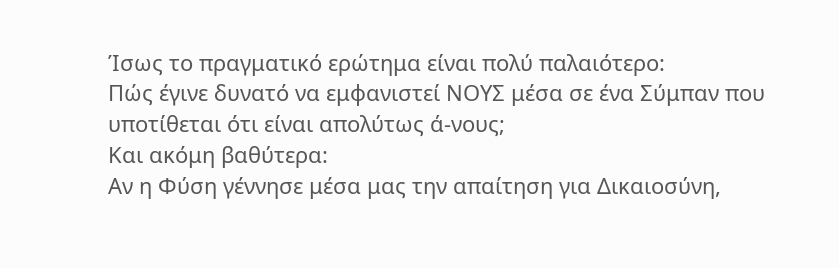Ίσως το πραγματικό ερώτημα είναι πολύ παλαιότερο:
Πώς έγινε δυνατό να εμφανιστεί ΝΟΥΣ μέσα σε ένα Σύμπαν που υποτίθεται ότι είναι απολύτως ά-νους;
Και ακόμη βαθύτερα:
Αν η Φύση γέννησε μέσα μας την απαίτηση για Δικαιοσύνη,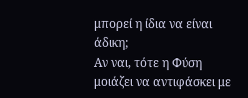μπορεί η ίδια να είναι άδικη;
Αν ναι, τότε η Φύση μοιάζει να αντιφάσκει με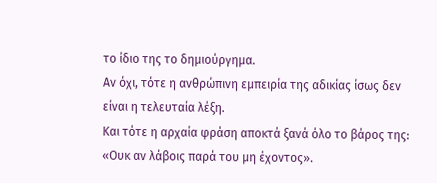το ίδιο της το δημιούργημα.
Αν όχι, τότε η ανθρώπινη εμπειρία της αδικίας ίσως δεν είναι η τελευταία λέξη.
Και τότε η αρχαία φράση αποκτά ξανά όλο το βάρος της:
«Ουκ αν λάβοις παρά του μη έχοντος».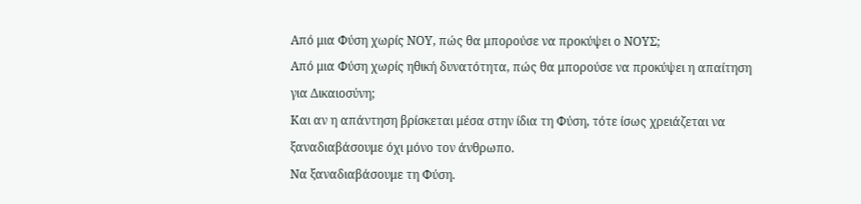Από μια Φύση χωρίς ΝΟΥ, πώς θα μπορούσε να προκύψει ο ΝΟΥΣ;
Από μια Φύση χωρίς ηθική δυνατότητα, πώς θα μπορούσε να προκύψει η απαίτηση για Δικαιοσύνη;
Και αν η απάντηση βρίσκεται μέσα στην ίδια τη Φύση, τότε ίσως χρειάζεται να ξαναδιαβάσουμε όχι μόνο τον άνθρωπο.
Να ξαναδιαβάσουμε τη Φύση.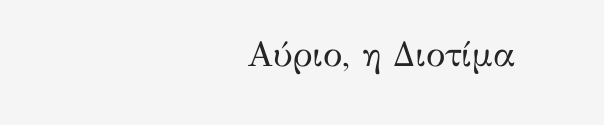Αύριο, η Διοτίμα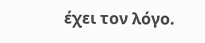έχει τον λόγο.